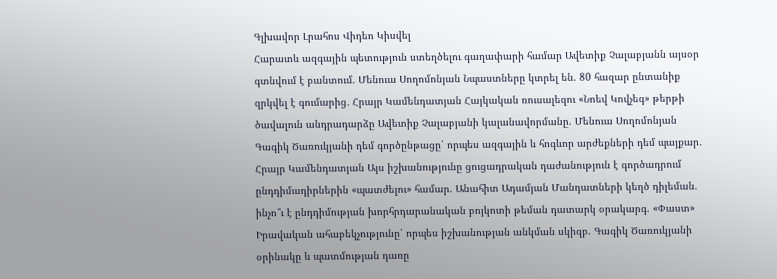Գլխավոր Լրահոս Վիդեո Կիսվել
Հարատև ազգային պետություն ստեղծելու գաղափարի համար Ավետիք Չալաբյանն այսօր գտնվում է բանտում. Մենուա Սողոմոնյան Նպաստները կտրել են. 80 հազար ընտանիք զրկվել է գումարից․ Հրայր Կամենդատյան Հայկական ռուսալեզու «Նոեվ Կովչեգ» թերթի ծավալուն անդրադարձը Ավետիք Չալաբյանի կալանավորմանը. Մենուա Սողոմոնյան Գագիկ Ծառուկյանի դեմ գործընթացը՝ որպես ազգային և հոգևոր արժեքների դեմ պայքար․ Հրայր Կամենդատյան Այս իշխանությունը ցուցադրական դաժանություն է գործադրում ընդդիմադիրներին «պատժելու» համար. Անահիտ Ադամյան Մանդատների կեղծ դիլեման. ինչո՞ւ է ընդդիմության խորհրդարանական բոյկոտի թեման դատարկ օրակարգ. «Փաստ» Իրավական ահաբեկչությունը՝ որպես իշխանության անկման սկիզբ. Գագիկ Ծառուկյանի օրինակը և պատմության դառը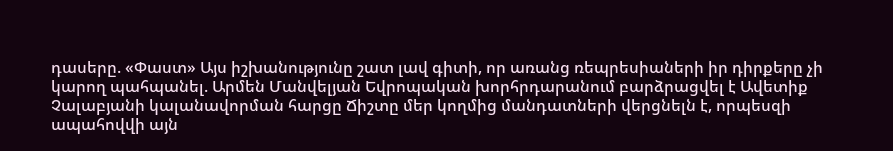դասերը. «Փաստ» Այս իշխանությունը շատ լավ գիտի, որ առանց ռեպրեսիաների իր դիրքերը չի կարող պահպանել. Արմեն Մանվելյան Եվրոպական խորհրդարանում բարձրացվել է Ավետիք Չալաբյանի կալանավորման հարցը Ճիշտը մեր կողմից մանդատների վերցնելն է, որպեսզի ապահովվի այն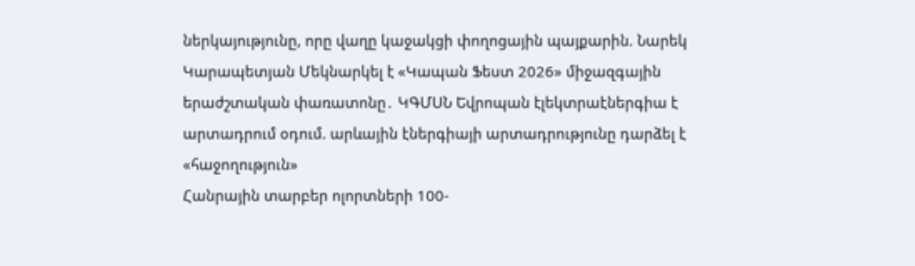ներկայությունը, որը վաղը կաջակցի փողոցային պայքարին. Նարեկ Կարապետյան Մեկնարկել է «Կապան Ֆեստ 2026» միջազգային երաժշտական փառատոնը․ ԿԳՄՍՆ Եվրոպան էլեկտրաէներգիա է արտադրում օդում. արևային էներգիայի արտադրությունը դարձել է «հաջողություն»
Հանրային տարբեր ոլորտների 100-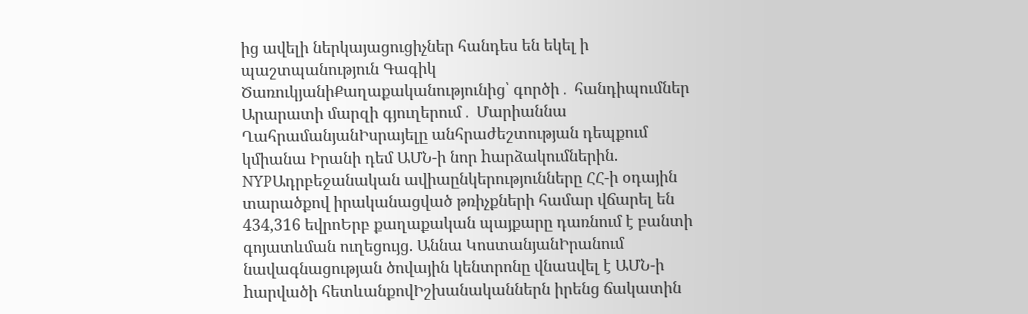ից ավելի ներկայացուցիչներ հանդես են եկել ի պաշտպանություն Գագիկ ԾառուկյանիՔաղաքականությունից՝ գործի․ հանդիպումներ Արարատի մարզի գյուղերում․ Մարիաննա ՂահրամանյանԻսրայելը անհրաժեշտության դեպքում կմիանա Իրանի դեմ ԱՄՆ-ի նոր hարձակումներին. NYPԱդրբեջանական ավիաընկերությունները ՀՀ-ի օդային տարածքով իրականացված թռիչքների համար վճարել են 434,316 եվրոԵրբ քաղաքական պայքարը դառնում է բանտի գոյատևման ուղեցույց. Աննա ԿոստանյանԻրանում նավագնացության ծովային կենտրոնը վնաuվել է ԱՄՆ-ի hարվածի հետևանքովԻշխանականներն իրենց ճակատին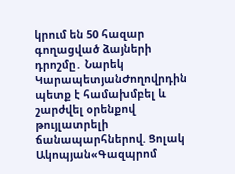կրում են 50 հազար գողացված ձայների դրոշմը․ Նարեկ ԿարապետյանԺողովրդին պետք է համախմբել և շարժվել օրենքով թույլատրելի ճանապարհներով. Ցոլակ Ակոպյան«Գազպրոմ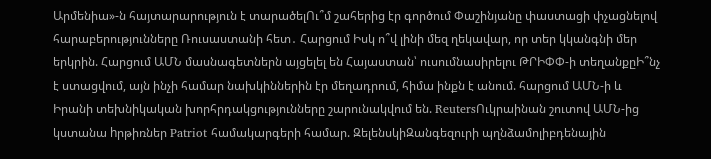Արմենիա»-ն հայտարարություն է տարածելՈւ՞մ շահերից էր գործում Փաշինյանը փաստացի փչացնելով հարաբերությունները Ռուսաստանի հետ․ Հարցում Իսկ ո՞վ լինի մեզ ղեկավար, որ տեր կկանգնի մեր երկրին. Հարցում ԱՄՆ մասնագետներն այցելել են Հայաստան՝ ուսումնասիրելու ԹՐԻՓՓ-ի տեղանքըԻ՞նչ է ստացվում, այն ինչի համար նախկիններին էր մեղադրում, հիմա ինքն է անում. հարցում ԱՄՆ-ի և Իրանի տեխնիկական խորհրդակցությունները շարունակվում են. ReutersՈւկրաինան շուտով ԱՄՆ-ից կստանա hրթիռներ Patriot համակարգերի համար. ԶելենսկիԶանգեզուրի պղնձամոլիբդենային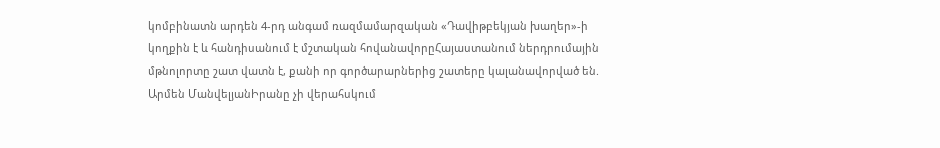կոմբինատն արդեն 4-րդ անգամ ռազմամարզական «Դավիթբեկյան խաղեր»-ի կողքին է և հանդիսանում է մշտական հովանավորըՀայաստանում ներդրումային մթնոլորտը շատ վատն է, քանի որ գործարարներից շատերը կալանավորված են. Արմեն ՄանվելյանԻրանը չի վերահսկում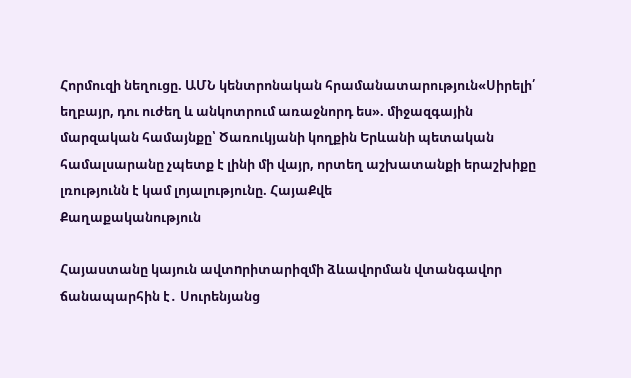Հորմուզի նեղուցը. ԱՄՆ կենտրոնական հրամանատարություն«Սիրելի՛ եղբայր, դու ուժեղ և անկոտրում առաջնորդ ես». միջազգային մարզական համայնքը՝ Ծառուկյանի կողքին Երևանի պետական համալսարանը չպետք է լինի մի վայր, որտեղ աշխատանքի երաշխիքը լռությունն է կամ լոյալությունը. ՀայաՔվե
Քաղաքականություն

Հայաստանը կայուն ավտnրիտարիզմի ձևավորման վտանգավոր ճանապարհին է․ Սուրենյանց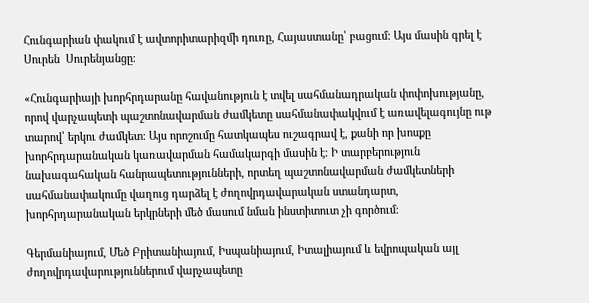Հունգարիան փակում է ավտորիտարիզմի դուռը, Հայաստանը՝ բացում: Այս մասին գրել է Սուրեն  Սուրենյանցը։

«Հունգարիայի խորհրդարանը հավանություն է տվել սահմանադրական փոփոխությանը, որով վարչապետի պաշտոնավարման ժամկետը սահմանափակվում է առավելագույնը ութ տարով՝ երկու ժամկետ։ Այս որոշումը հատկապես ուշագրավ է, քանի որ խոսքը խորհրդարանական կառավարման համակարգի մասին է։ Ի տարբերություն նախագահական հանրապետությունների, որտեղ պաշտոնավարման ժամկետների սահմանափակումը վաղուց դարձել է ժողովրդավարական ստանդարտ, խորհրդարանական երկրների մեծ մասում նման ինստիտուտ չի գործում։

Գերմանիայում, Մեծ Բրիտանիայում, Իսպանիայում, Իտալիայում և եվրոպական այլ ժողովրդավարություններում վարչապետը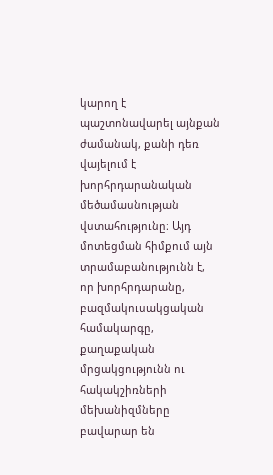կարող է պաշտոնավարել այնքան ժամանակ, քանի դեռ վայելում է խորհրդարանական մեծամասնության վստահությունը։ Այդ մոտեցման հիմքում այն տրամաբանությունն է, որ խորհրդարանը, բազմակուսակցական համակարգը, քաղաքական մրցակցությունն ու հակակշիռների մեխանիզմները բավարար են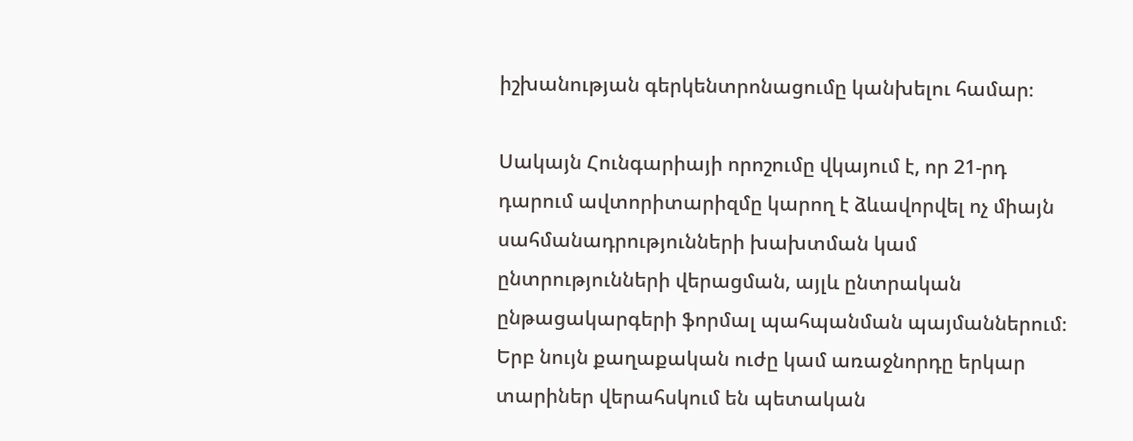իշխանության գերկենտրոնացումը կանխելու համար։

Սակայն Հունգարիայի որոշումը վկայում է, որ 21-րդ դարում ավտորիտարիզմը կարող է ձևավորվել ոչ միայն սահմանադրությունների խախտման կամ ընտրությունների վերացման, այլև ընտրական ընթացակարգերի ֆորմալ պահպանման պայմաններում։ Երբ նույն քաղաքական ուժը կամ առաջնորդը երկար տարիներ վերահսկում են պետական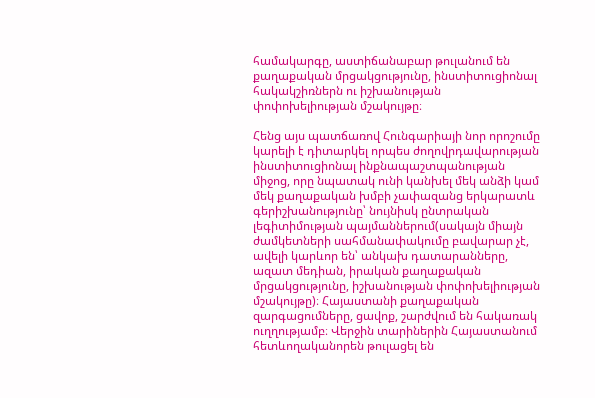համակարգը, աստիճանաբար թուլանում են քաղաքական մրցակցությունը, ինստիտուցիոնալ հակակշիռներն ու իշխանության փոփոխելիության մշակույթը։

Հենց այս պատճառով Հունգարիայի նոր որոշումը կարելի է դիտարկել որպես ժողովրդավարության ինստիտուցիոնալ ինքնապաշտպանության միջոց, որը նպատակ ունի կանխել մեկ անձի կամ մեկ քաղաքական խմբի չափազանց երկարատև գերիշխանությունը՝ նույնիսկ ընտրական լեգիտիմության պայմաններում(սակայն միայն ժամկետների սահմանափակումը բավարար չէ, ավելի կարևոր են՝ անկախ դատարանները, ազատ մեդիան, իրական քաղաքական մրցակցությունը, իշխանության փոփոխելիության մշակույթը)։ Հայաստանի քաղաքական զարգացումները, ցավոք, շարժվում են հակառակ ուղղությամբ։ Վերջին տարիներին Հայաստանում հետևողականորեն թուլացել են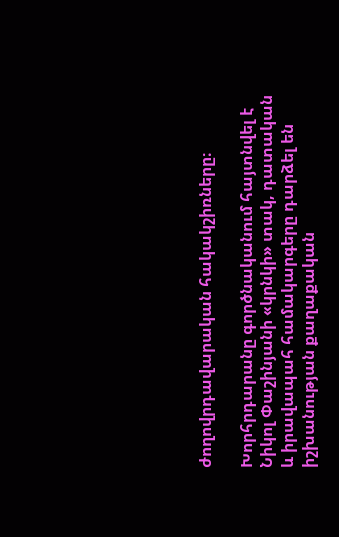ժողովրդավարական հակակշիռները։

Խորհրդարանը գործնականում հայտնվել է Նիկոլ Փաշինյանի «կրնկի» տակ, դատական և իրավապահ համակարգերը դարձել են իշխանության քաղաքական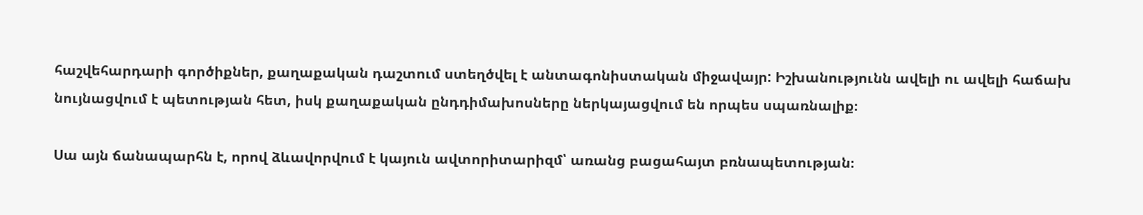հաշվեհարդարի գործիքներ, քաղաքական դաշտում ստեղծվել է անտագոնիստական միջավայր: Իշխանությունն ավելի ու ավելի հաճախ նույնացվում է պետության հետ, իսկ քաղաքական ընդդիմախոսները ներկայացվում են որպես սպառնալիք։

Սա այն ճանապարհն է, որով ձևավորվում է կայուն ավտորիտարիզմ՝ առանց բացահայտ բռնապետության։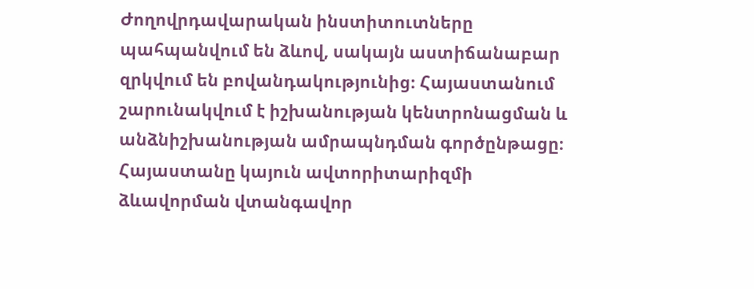Ժողովրդավարական ինստիտուտները պահպանվում են ձևով, սակայն աստիճանաբար զրկվում են բովանդակությունից։ Հայաստանում շարունակվում է իշխանության կենտրոնացման և անձնիշխանության ամրապնդման գործընթացը։ Հայաստանը կայուն ավտորիտարիզմի ձևավորման վտանգավոր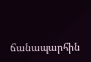ճանապարհին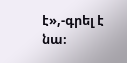է»,-գրել է նա։